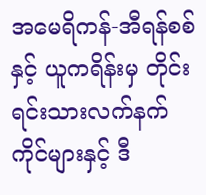အမေရိကန်-အီရန်စစ်နှင့် ယူကရိန်းမှ တိုင်းရင်းသားလက်နက်ကိုင်များနှင့် ဒီ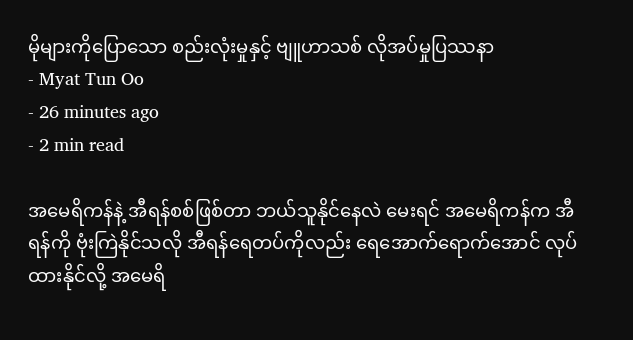မိုများကိုပြောသော စည်းလုံးမှုနှင့် ဗျူဟာသစ် လိုအပ်မှုပြဿနာ
- Myat Tun Oo
- 26 minutes ago
- 2 min read

အမေရိကန်နဲ့ အီရန်စစ်ဖြစ်တာ ဘယ်သူနိုင်နေလဲ မေးရင် အမေရိကန်က အီရန်ကို ဗုံးကြဲနိုင်သလို အီရန်ရေတပ်ကိုလည်း ရေအောက်ရောက်အောင် လုပ်ထားနိုင်လို့ အမေရိ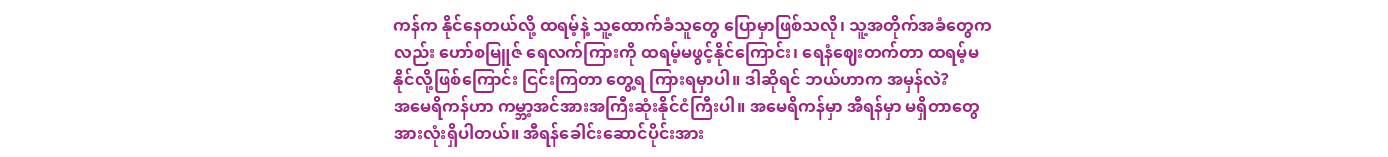ကန်က နိုင်နေတယ်လို့ ထရမ့်နဲ့ သူ့ထောက်ခံသူတွေ ပြောမှာဖြစ်သလို၊ သူ့အတိုက်အခံတွေကလည်း ဟော်စမြူဇ် ရေလက်ကြားကို ထရမ့်မဖွင့်နိုင်ကြောင်း၊ ရေနံဈေးတက်တာ ထရမ့်မနိုင်လို့ဖြစ်ကြောင်း ငြင်းကြတာ တွေ့ရ ကြားရမှာပါ။ ဒါဆိုရင် ဘယ်ဟာက အမှန်လဲ?
အမေရိကန်ဟာ ကမ္ဘာ့အင်အားအကြီးဆုံးနိုင်ငံကြီးပါ။ အမေရိကန်မှာ အီရန်မှာ မရှိတာတွေ အားလုံးရှိပါတယ်။ အီရန်ခေါင်းဆောင်ပိုင်းအား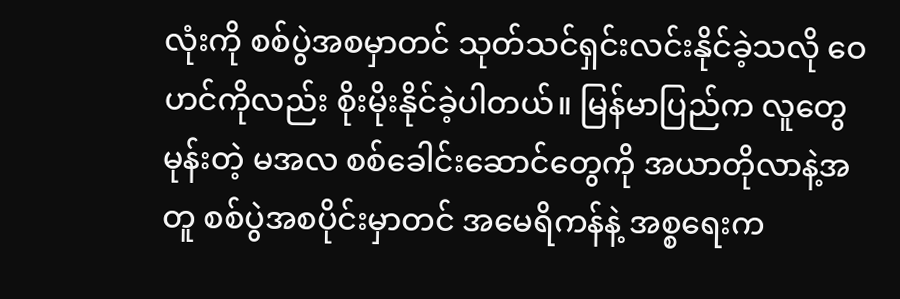လုံးကို စစ်ပွဲအစမှာတင် သုတ်သင်ရှင်းလင်းနိုင်ခဲ့သလို ဝေဟင်ကိုလည်း စိုးမိုးနိုင်ခဲ့ပါတယ်။ မြန်မာပြည်က လူတွေမုန်းတဲ့ မအလ စစ်ခေါင်းဆောင်တွေကို အယာတိုလာနဲ့အတူ စစ်ပွဲအစပိုင်းမှာတင် အမေရိကန်နဲ့ အစ္စရေးက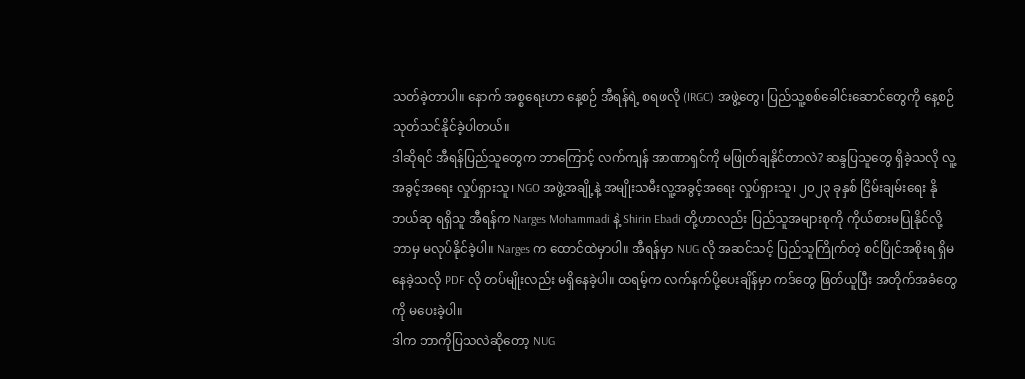သတ်ခဲ့တာပါ။ နောက် အစ္စရေးဟာ နေ့စဉ် အီရန်ရဲ့ စရဖလို (IRGC) အဖွဲ့တွေ၊ ပြည်သူ့စစ်ခေါင်းဆောင်တွေကို နေ့စဉ် သုတ်သင်နိုင်ခဲ့ပါတယ်။
ဒါဆိုရင် အီရန်ပြည်သူတွေက ဘာကြောင့် လက်ကျန် အာဏာရှင်ကို မဖြုတ်ချနိုင်တာလဲ? ဆန္ဒပြသူတွေ ရှိခဲ့သလို လူ့အခွင့်အရေး လှုပ်ရှားသူ၊ NGO အဖွဲ့အချို့နဲ့ အမျိုးသမီးလူ့အခွင့်အရေး လှုပ်ရှားသူ၊ ၂၀၂၃ ခုနှစ် ငြိမ်းချမ်းရေး နိုဘယ်ဆု ရရှိသူ အီရန်က Narges Mohammadi နဲ့ Shirin Ebadi တို့ဟာလည်း ပြည်သူအများစုကို ကိုယ်စားမပြုနိုင်လို့ ဘာမှ မလုပ်နိုင်ခဲ့ပါ။ Narges က ထောင်ထဲမှာပါ။ အီရန်မှာ NUG လို အဆင်သင့် ပြည်သူကြိုက်တဲ့ စင်ပြိုင်အစိုးရ ရှိမနေခဲ့သလို PDF လို တပ်မျိုးလည်း မရှိနေခဲ့ပါ။ ထရမ့်က လက်နက်ပို့ပေးချိန်မှာ ကဒ်တွေ ဖြတ်ယူပြီး အတိုက်အခံတွေကို မပေးခဲ့ပါ။
ဒါက ဘာကိုပြသလဲဆိုတော့ NUG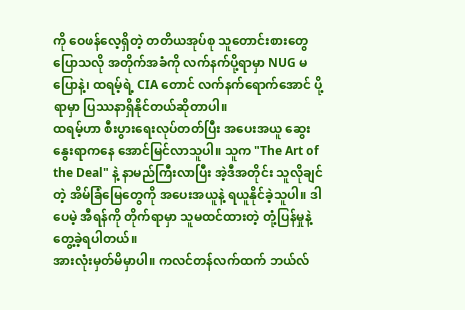ကို ဝေဖန်လေ့ရှိတဲ့ တတိယအုပ်စု သူတောင်းစားတွေ ပြောသလို အတိုက်အခံကို လက်နက်ပို့ရာမှာ NUG မပြောနဲ့၊ ထရမ့်ရဲ့ CIA တောင် လက်နက်ရောက်အောင် ပို့ရာမှာ ပြဿနာရှိနိုင်တယ်ဆိုတာပါ။
ထရမ့်ဟာ စီးပွားရေးလုပ်တတ်ပြီး အပေးအယူ ဆွေးနွေးရာကနေ အောင်မြင်လာသူပါ။ သူက "The Art of the Deal" နဲ့ နာမည်ကြီးလာပြီး အဲ့ဒီအတိုင်း သူလိုချင်တဲ့ အိမ်ခြံမြေတွေကို အပေးအယူနဲ့ ရယူနိုင်ခဲ့သူပါ။ ဒါပေမဲ့ အီရန်ကို တိုက်ရာမှာ သူမထင်ထားတဲ့ တုံ့ပြန်မှုနဲ့ တွေ့ခဲ့ရပါတယ်။
အားလုံးမှတ်မိမှာပါ။ ကလင်တန်လက်ထက် ဘယ်လ်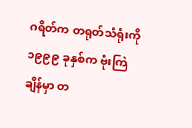ဂရိတ်က တရုတ်သံရုံးကို ၁၉၉၉ ခုနှစ်က ဗုံးကြဲချိန်မှာ တ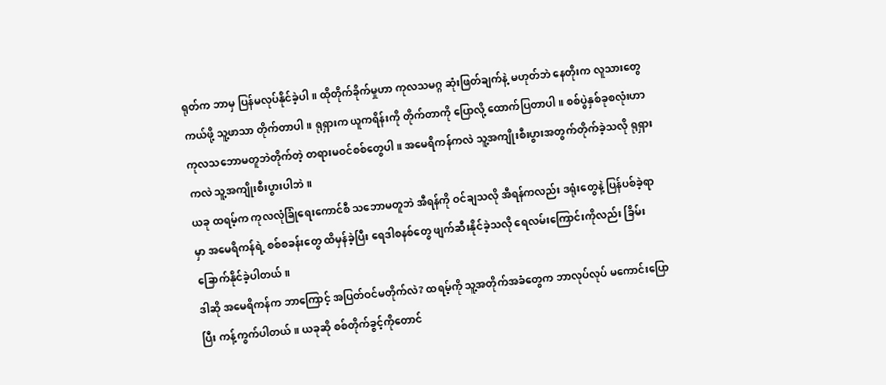ရုတ်က ဘာမှ ပြန်မလုပ်နိုင်ခဲ့ပါ။ ထိုတိုက်ခိုက်မှုဟာ ကုလသမဂ္ဂ ဆုံးဖြတ်ချက်နဲ့ မဟုတ်ဘဲ နေတိုးက လူသားတွေ ကယ်ဖို့ သူ့ဖာသာ တိုက်တာပါ။ ရုရှားက ယူကရိန်းကို တိုက်တာကို ပြောလို့ ထောက်ပြတာပါ။ စစ်ပွဲနှစ်ခုစလုံးဟာ ကုလသဘောမတူဘဲတိုက်တဲ့ တရားမဝင်စစ်တွေပါ။ အမေရိကန်ကလဲ သူ့အကျိုးစီးပွားအတွက်တိုက်ခဲ့သလို ရုရှားကလဲ သူ့အကျိုးစီးပွားပါဘဲ။
ယခု ထရမ့်က ကုလလုံခြုံရေးကောင်စီ သဘောမတူဘဲ အီရန်ကို ဝင်ချသလို အီရန်ကလည်း ဒရုံးတွေနဲ့ ပြန်ပစ်ခဲ့ရာမှာ အမေရိကန်ရဲ့ စစ်စခန်းတွေ ထိမှန်ခဲ့ပြီး ရေဒါစနစ်တွေ ဖျက်ဆီးနိုင်ခဲ့သလို ရေလမ်းကြောင်းကိုလည်း ခြိမ်းခြောက်နိုင်ခဲ့ပါတယ်။
ဒါဆို အမေရိကန်က ဘာကြောင့် အပြတ်ဝင်မတိုက်လဲ? ထရမ့်ကို သူ့အတိုက်အခံတွေက ဘာလုပ်လုပ် မကောင်းပြောပြီး ကန့်ကွက်ပါတယ်။ ယခုဆို စစ်တိုက်ခွင့်ကိုတောင်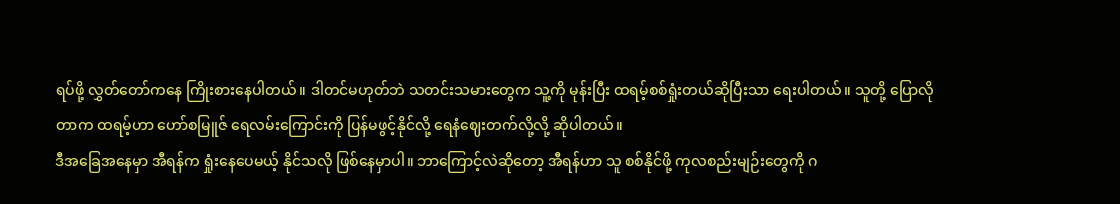ရပ်ဖို့ လွှတ်တော်ကနေ ကြိုးစားနေပါတယ်။ ဒါတင်မဟုတ်ဘဲ သတင်းသမားတွေက သူ့ကို မုန်းပြီး ထရမ့်စစ်ရှုံးတယ်ဆိုပြီးသာ ရေးပါတယ်။ သူတို့ ပြောလိုတာက ထရမ့်ဟာ ဟော်စမြူဇ် ရေလမ်းကြောင်းကို ပြန်မဖွင့်နိုင်လို့ ရေနံဈေးတက်လို့လို့ ဆိုပါတယ်။
ဒီအခြေအနေမှာ အီရန်က ရှုံးနေပေမယ့် နိုင်သလို ဖြစ်နေမှာပါ။ ဘာကြောင့်လဲဆိုတော့ အီရန်ဟာ သူ စစ်နိုင်ဖို့ ကုလစည်းမျဉ်းတွေကို ဂ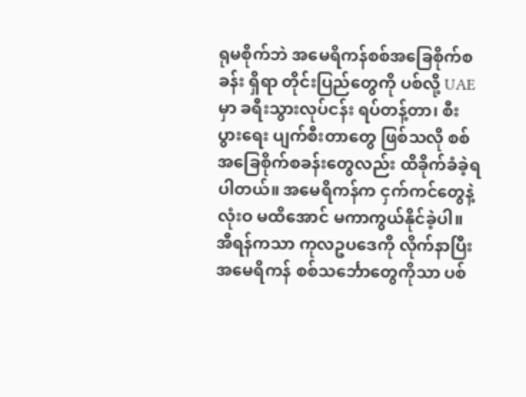ရုမစိုက်ဘဲ အမေရိကန်စစ်အခြေစိုက်စခန်း ရှိရာ တိုင်းပြည်တွေကို ပစ်လို့ UAE မှာ ခရီးသွားလုပ်ငန်း ရပ်တန့်တာ၊ စီးပွားရေး ပျက်စီးတာတွေ ဖြစ်သလို စစ်အခြေစိုက်စခန်းတွေလည်း ထိခိုက်ခံခဲ့ရပါတယ်။ အမေရိကန်က ငှက်ကင်တွေနဲ့ လုံးဝ မထိအောင် မကာကွယ်နိုင်ခဲ့ပါ။
အီရန်ကသာ ကုလဥပဒေကို လိုက်နာပြီး အမေရိကန် စစ်သင်္ဘောတွေကိုသာ ပစ်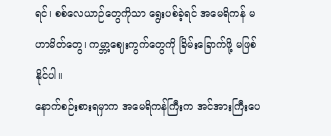ရင်၊ စစ်လေယာဉ်တွေကိုသာ ရွေးပစ်ခဲ့ရင် အမေရိကန် မဟာမိတ်တွေ၊ ကမ္ဘာ့ဈေးကွက်တွေကို ခြိမ်းခြောက်ဖို့ မဖြစ်နိုင်ပါ။
နောက်စဉ်းစားရမှာက အမေရိကန်ကြီးက အင်အားကြီးပေ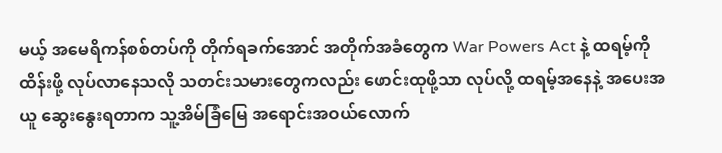မယ့် အမေရိကန်စစ်တပ်ကို တိုက်ရခက်အောင် အတိုက်အခံတွေက War Powers Act နဲ့ ထရမ့်ကို ထိန်းဖို့ လုပ်လာနေသလို သတင်းသမားတွေကလည်း ဖောင်းထုဖို့သာ လုပ်လို့ ထရမ့်အနေနဲ့ အပေးအယူ ဆွေးနွေးရတာက သူ့အိမ်ခြံမြေ အရောင်းအဝယ်လောက်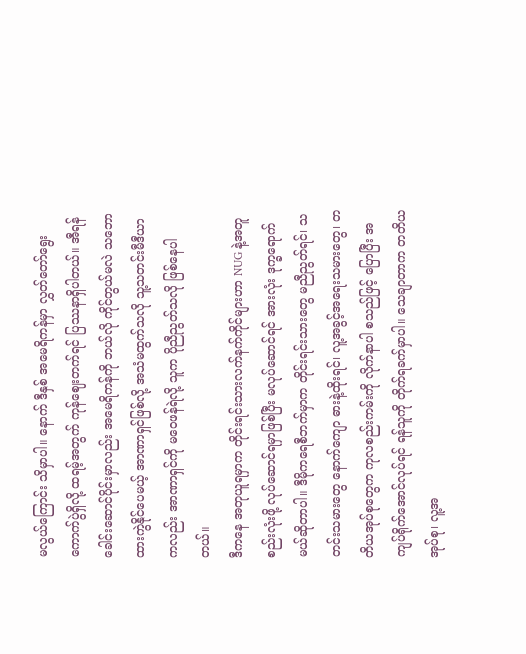မလွယ်ကြောင်း သိမှာပါ။ နောက် ဒီနှစ် အမေရိကန်မှာ လွှတ်တော်ရွေး ကောက်ပွဲရှိလို့ ထရမ့်အတွက် ကုန်ဈေးတက်ရင် ပြဿနာရှိပါတယ်။ အီရန်ခေါင်းဆောင်ပိုင်းမှာလည်း အမေရိကန်ကို ဘယ်လို ကိုင်တွယ်မလဲ သဘောထားကွဲနိုင်ပေမယ့် အာဏာရှင်ဖြစ်လို့ အသံမထွက်သလို သူ့သတင်းမီဒီယာကလည်း အာဏာရှင်ကို မဝေဖန်ရဲလို့ သူက ပိုညီညွတ်သလို ဖြစ်နေပါတယ်။
ဒီကနေ အတုယူရမှာက တိုင်းရင်းသားလက်နက်ကိုင်များဟာ NUG နဲ့အတူ စည်းလုံးဖို့ လုပ်ဆောင်ရမှာဖြစ်ပြီး မလုပ်ဆောင်ရင် အားလုံး ဒုက္ခရောက်မယ်ဆိုတာပါ။ ဒီမိုကရေစီဘက်မှာက တိုင်းရင်းသားတွေ မညီညွတ်ရင်၊ သတင်းသမားတွေ နောက်ကျော ဓားနဲ့ထိုးရင်၊ လူ့အခွင့်အရေးသမားတွေ၊ တတိယအုပ်စုတွေက ကုလစည်းကမ်းကို လိုက်နာပါ စသည်ဖြင့် ပြောပြီး အကျပ်ရိုက်အောင်လုပ်ရင် ရန်သူကို တိုက်ရခက်မှာပါ။ သေချာတာက တတိယအုပ်စု၊ လူ့အ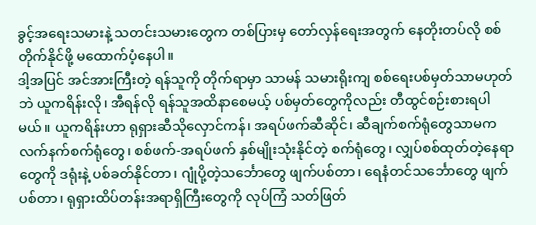ခွင့်အရေးသမားနဲ့ သတင်းသမားတွေက တစ်ပြားမှ တော်လှန်ရေးအတွက် နေတိုးတပ်လို စစ်တိုက်နိုင်ဖို့ မထောက်ပံ့နေပါ။
ဒါ့အပြင် အင်အားကြီးတဲ့ ရန်သူကို တိုက်ရာမှာ သာမန် သမားရိုးကျ စစ်ရေးပစ်မှတ်သာမဟုတ်ဘဲ ယူကရိန်းလို၊ အီရန်လို ရန်သူအထိနာစေမယ့် ပစ်မှတ်တွေကိုလည်း တီထွင်စဉ်းစားရပါမယ်။ ယူကရိန်းဟာ ရုရှားဆီသိုလှောင်ကန်၊ အရပ်ဖက်ဆီဆိုင်၊ ဆီချက်စက်ရုံတွေသာမက လက်နက်စက်ရုံတွေ၊ စစ်ဖက်-အရပ်ဖက် နှစ်မျိုးသုံးနိုင်တဲ့ စက်ရုံတွေ၊ လျှပ်စစ်ထုတ်တဲ့နေရာတွေကို ဒရုံးနဲ့ ပစ်ခတ်နိုင်တာ၊ ဂျုံပို့တဲ့သင်္ဘောတွေ ဖျက်ပစ်တာ၊ ရေနံတင်သင်္ဘောတွေ ဖျက်ပစ်တာ၊ ရုရှားထိပ်တန်းအရာရှိကြီးတွေကို လုပ်ကြံ သတ်ဖြတ်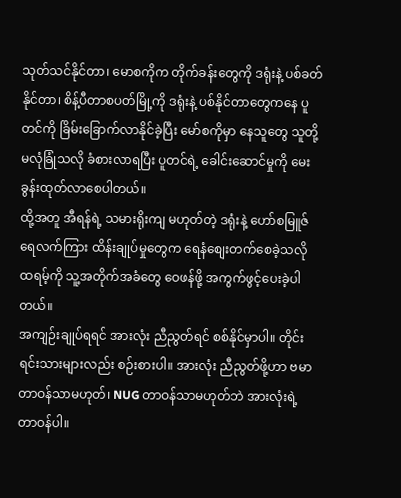သုတ်သင်နိုင်တာ၊ မောစကိုက တိုက်ခန်းတွေကို ဒရုံးနဲ့ ပစ်ခတ်နိုင်တာ၊ စိန့်ပီတာစပတ်မြို့ကို ဒရုံးနဲ့ ပစ်နိုင်တာတွေကနေ ပူတင်ကို ခြိမ်းခြောက်လာနိုင်ခဲ့ပြီး မော်စကိုမှာ နေသူတွေ သူတို့ မလုံခြုံသလို ခံစားလာရပြီး ပူတင်ရဲ့ ခေါင်းဆောင်မှုကို မေးခွန်းထုတ်လာစေပါတယ်။
ထို့အတူ အီရန်ရဲ့ သမားရိုးကျ မဟုတ်တဲ့ ဒရုံးနဲ့ ဟော်စမြူဇ် ရေလက်ကြား ထိန်းချုပ်မှုတွေက ရေနံစျေးတက်စေခဲ့သလို ထရမ့်ကို သူ့အတိုက်အခံတွေ ဝေဖန်ဖို့ အကွက်ဖွင့်ပေးခဲ့ပါတယ်။
အကျဉ်းချုပ်ရရင် အားလုံး ညီညွတ်ရင် စစ်နိုင်မှာပါ။ တိုင်းရင်းသားများလည်း စဉ်းစားပါ။ အားလုံး ညီညွတ်ဖို့ဟာ ဗမာတာဝန်သာမဟုတ်၊ NUG တာဝန်သာမဟုတ်ဘဲ အားလုံးရဲ့ တာဝန်ပါ။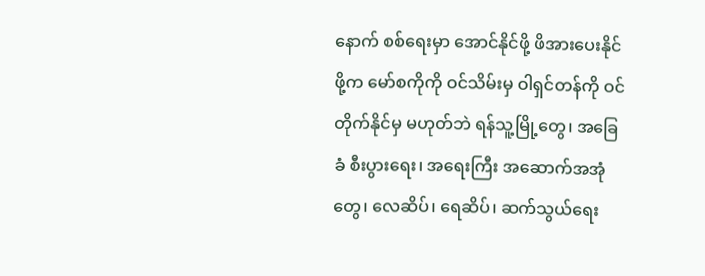နောက် စစ်ရေးမှာ အောင်နိုင်ဖို့ ဖိအားပေးနိုင်ဖို့က မော်စကိုကို ဝင်သိမ်းမှ ဝါရှင်တန်ကို ဝင်တိုက်နိုင်မှ မဟုတ်ဘဲ ရန်သူ့မြို့တွေ၊ အခြေခံ စီးပွားရေး၊ အရေးကြီး အဆောက်အအုံတွေ၊ လေဆိပ်၊ ရေဆိပ်၊ ဆက်သွယ်ရေး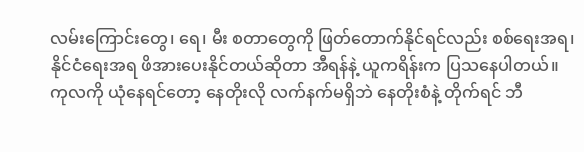လမ်းကြောင်းတွေ၊ ရေ၊ မီး စတာတွေကို ဖြတ်တောက်နိုင်ရင်လည်း စစ်ရေးအရ၊ နိုင်ငံရေးအရ ဖိအားပေးနိုင်တယ်ဆိုတာ အီရန်နဲ့ ယူကရိန်းက ပြသနေပါတယ်။
ကုလကို ယုံနေရင်တော့ နေတိုးလို လက်နက်မရှိဘဲ နေတိုးစံနဲ့ တိုက်ရင် ဘီ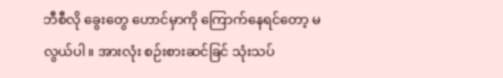ဘီစီလို ခွေးတွေ ဟောင်မှာကို ကြောက်နေရင်တော့ မလွယ်ပါ။ အားလုံး စဉ်းစားဆင်ခြင် သုံးသပ်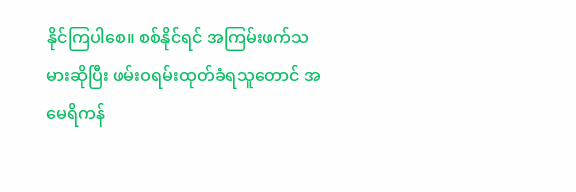နိုင်ကြပါစေ။ စစ်နိုင်ရင် အကြမ်းဖက်သမားဆိုပြီး ဖမ်းဝရမ်းထုတ်ခံရသူတောင် အမေရိကန်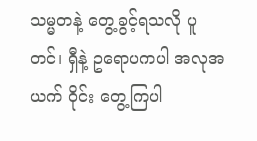သမ္မတနဲ့ တွေ့ခွင့်ရသလို ပူတင်၊ ရှီနဲ့ ဥရောပကပါ အလုအယက် ဝိုင်း တွေ့ကြပါ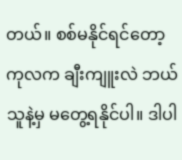တယ်။ စစ်မနိုင်ရင်တော့ ကုလက ချီးကျူးလဲ ဘယ်သူနဲ့မှ မတွေ့ရနိုင်ပါ။ ဒါပါ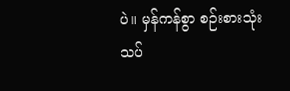ပဲ။ မှန်ကန်စွာ စဉ်းစားသုံးသပ်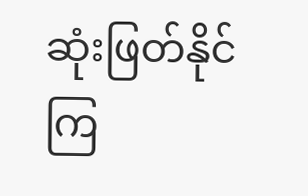ဆုံးဖြတ်နိုင်ကြ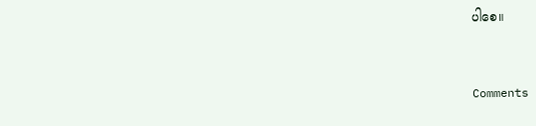ပါစေ။


Comments